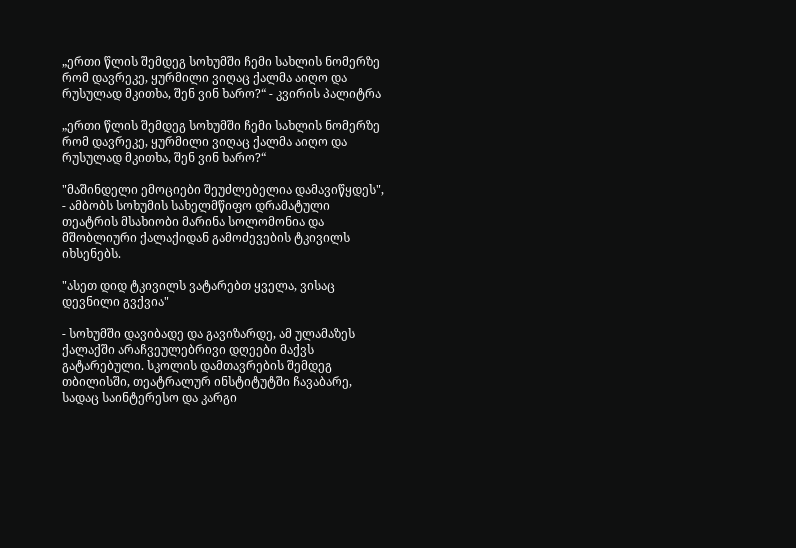„ერთი წლის შემდეგ სოხუმში ჩემი სახლის ნომერზე რომ დავრეკე, ყურმილი ვიღაც ქალმა აიღო და რუსულად მკითხა, შენ ვინ ხარო?“ - კვირის პალიტრა

„ერთი წლის შემდეგ სოხუმში ჩემი სახლის ნომერზე რომ დავრეკე, ყურმილი ვიღაც ქალმა აიღო და რუსულად მკითხა, შენ ვინ ხარო?“

"მაშინდელი ემოციები შეუძლებელია დამავიწყდეს", - ამბობს სოხუმის სახელმწიფო დრამატული თეატრის მსახიობი მარინა სოლომონია და მშობლიური ქალაქიდან გამოძევების ტკივილს იხსენებს.

"ასეთ დიდ ტკივილს ვატარებთ ყველა, ვისაც დევნილი გვქვია"

- სოხუმში დავიბადე და გავიზარდე, ამ ულამაზეს ქალაქში არაჩვეულებრივი დღეები მაქვს გატარებული. სკოლის დამთავრების შემდეგ თბილისში, თეატრალურ ინსტიტუტში ჩავაბარე, სადაც საინტერესო და კარგი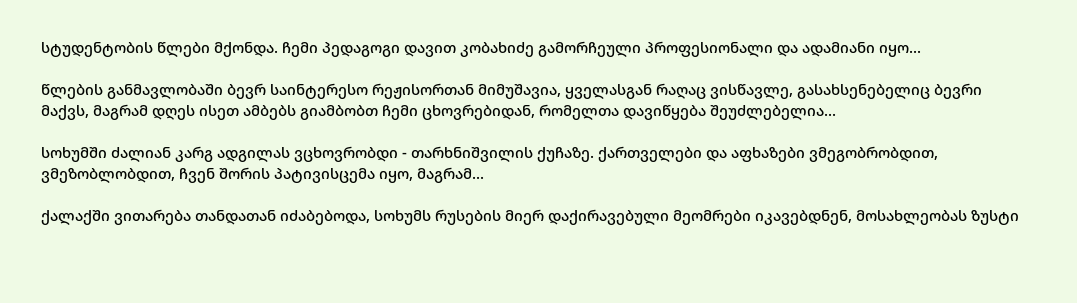სტუდენტობის წლები მქონდა. ჩემი პედაგოგი დავით კობახიძე გამორჩეული პროფესიონალი და ადამიანი იყო...

წლების განმავლობაში ბევრ საინტერესო რეჟისორთან მიმუშავია, ყველასგან რაღაც ვისწავლე, გასახსენებელიც ბევრი მაქვს, მაგრამ დღეს ისეთ ამბებს გიამბობთ ჩემი ცხოვრებიდან, რომელთა დავიწყება შეუძლებელია...

სოხუმში ძალიან კარგ ადგილას ვცხოვრობდი - თარხნიშვილის ქუჩაზე. ქართველები და აფხაზები ვმეგობრობდით, ვმეზობლობდით, ჩვენ შორის პატივისცემა იყო, მაგრამ...

ქალაქში ვითარება თანდათან იძაბებოდა, სოხუმს რუსების მიერ დაქირავებული მეომრები იკავებდნენ, მოსახლეობას ზუსტი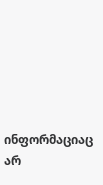ინფორმაციაც არ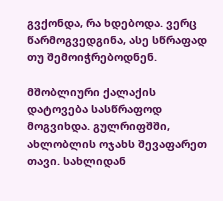გვქონდა, რა ხდებოდა. ვერც წარმოგვედგინა, ასე სწრაფად თუ შემოიჭრებოდნენ.

მშობლიური ქალაქის დატოვება სასწრაფოდ მოგვიხდა. გულრიფშში, ახლობლის ოჯახს შევაფარეთ თავი. სახლიდან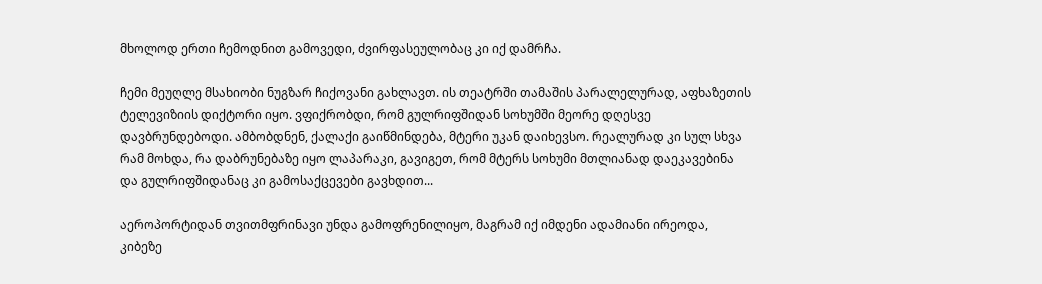მხოლოდ ერთი ჩემოდნით გამოვედი, ძვირფასეულობაც კი იქ დამრჩა.

ჩემი მეუღლე მსახიობი ნუგზარ ჩიქოვანი გახლავთ. ის თეატრში თამაშის პარალელურად, აფხაზეთის ტელევიზიის დიქტორი იყო. ვფიქრობდი, რომ გულრიფშიდან სოხუმში მეორე დღესვე დავბრუნდებოდი. ამბობდნენ, ქალაქი გაიწმინდება, მტერი უკან დაიხევსო. რეალურად კი სულ სხვა რამ მოხდა, რა დაბრუნებაზე იყო ლაპარაკი, გავიგეთ, რომ მტერს სოხუმი მთლიანად დაეკავებინა და გულრიფშიდანაც კი გამოსაქცევები გავხდით...

აეროპორტიდან თვითმფრინავი უნდა გამოფრენილიყო, მაგრამ იქ იმდენი ადამიანი ირეოდა, კიბეზე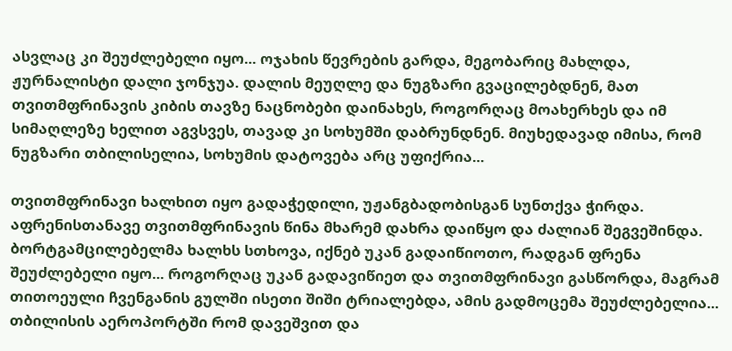ასვლაც კი შეუძლებელი იყო... ოჯახის წევრების გარდა, მეგობარიც მახლდა, ჟურნალისტი დალი ჯონჯუა. დალის მეუღლე და ნუგზარი გვაცილებდნენ, მათ თვითმფრინავის კიბის თავზე ნაცნობები დაინახეს, როგორღაც მოახერხეს და იმ სიმაღლეზე ხელით აგვსვეს, თავად კი სოხუმში დაბრუნდნენ. მიუხედავად იმისა, რომ ნუგზარი თბილისელია, სოხუმის დატოვება არც უფიქრია...

თვითმფრინავი ხალხით იყო გადაჭედილი, უჟანგბადობისგან სუნთქვა ჭირდა. აფრენისთანავე თვითმფრინავის წინა მხარემ დახრა დაიწყო და ძალიან შეგვეშინდა. ბორტგამცილებელმა ხალხს სთხოვა, იქნებ უკან გადაიწიოთო, რადგან ფრენა შეუძლებელი იყო... როგორღაც უკან გადავიწიეთ და თვითმფრინავი გასწორდა, მაგრამ თითოეული ჩვენგანის გულში ისეთი შიში ტრიალებდა, ამის გადმოცემა შეუძლებელია... თბილისის აეროპორტში რომ დავეშვით და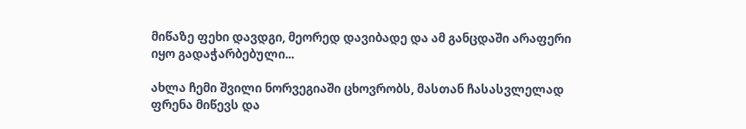მიწაზე ფეხი დავდგი, მეორედ დავიბადე და ამ განცდაში არაფერი იყო გადაჭარბებული...

ახლა ჩემი შვილი ნორვეგიაში ცხოვრობს, მასთან ჩასასვლელად ფრენა მიწევს და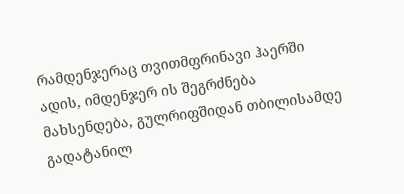რამდენჯერაც თვითმფრინავი ჰაერში ადის, იმდენჯერ ის შეგრძნება მახსენდება, გულრიფშიდან თბილისამდე გადატანილ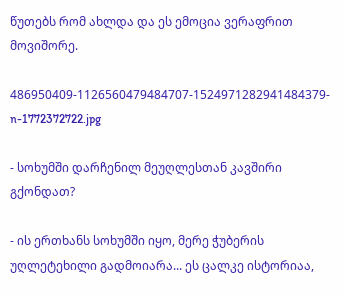წუთებს რომ ახლდა და ეს ემოცია ვერაფრით მოვიშორე.

486950409-1126560479484707-1524971282941484379-n-1772372722.jpg

- სოხუმში დარჩენილ მეუღლესთან კავშირი გქონდათ?

- ის ერთხანს სოხუმში იყო, მერე ჭუბერის უღლეტეხილი გადმოიარა... ეს ცალკე ისტორიაა,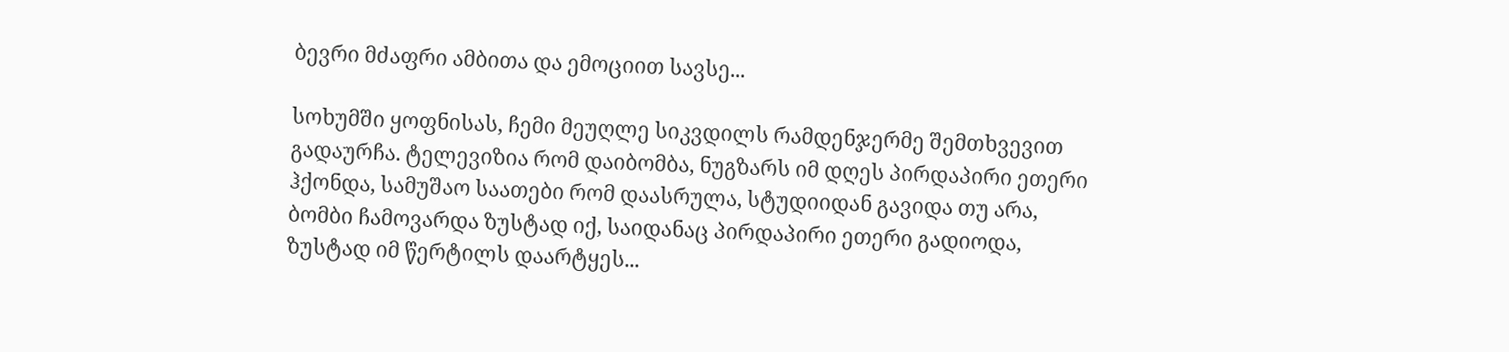ბევრი მძაფრი ამბითა და ემოციით სავსე...

სოხუმში ყოფნისას, ჩემი მეუღლე სიკვდილს რამდენჯერმე შემთხვევით გადაურჩა. ტელევიზია რომ დაიბომბა, ნუგზარს იმ დღეს პირდაპირი ეთერი ჰქონდა, სამუშაო საათები რომ დაასრულა, სტუდიიდან გავიდა თუ არა, ბომბი ჩამოვარდა ზუსტად იქ, საიდანაც პირდაპირი ეთერი გადიოდა, ზუსტად იმ წერტილს დაარტყეს...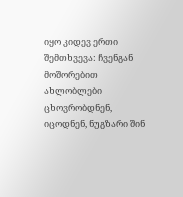იყო კიდევ ერთი შემთხვევა: ჩვენგან მოშორებით ახლობლები ცხოვრობდნენ, იცოდნენ, ნუგზარი შინ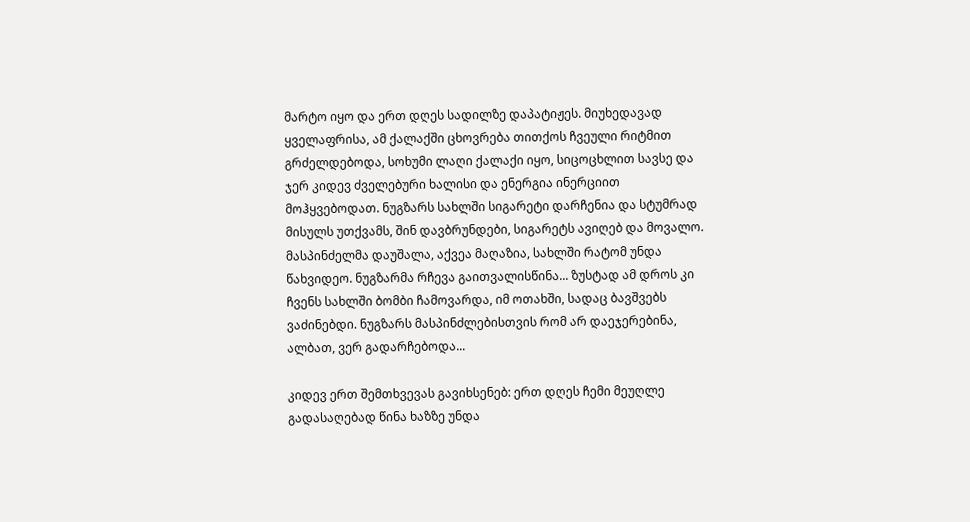მარტო იყო და ერთ დღეს სადილზე დაპატიჟეს. მიუხედავად ყველაფრისა, ამ ქალაქში ცხოვრება თითქოს ჩვეული რიტმით გრძელდებოდა, სოხუმი ლაღი ქალაქი იყო, სიცოცხლით სავსე და ჯერ კიდევ ძველებური ხალისი და ენერგია ინერციით მოჰყვებოდათ. ნუგზარს სახლში სიგარეტი დარჩენია და სტუმრად მისულს უთქვამს, შინ დავბრუნდები, სიგარეტს ავიღებ და მოვალო. მასპინძელმა დაუშალა, აქვეა მაღაზია, სახლში რატომ უნდა წახვიდეო. ნუგზარმა რჩევა გაითვალისწინა... ზუსტად ამ დროს კი ჩვენს სახლში ბომბი ჩამოვარდა, იმ ოთახში, სადაც ბავშვებს ვაძინებდი. ნუგზარს მასპინძლებისთვის რომ არ დაეჯერებინა, ალბათ, ვერ გადარჩებოდა...

კიდევ ერთ შემთხვევას გავიხსენებ: ერთ დღეს ჩემი მეუღლე გადასაღებად წინა ხაზზე უნდა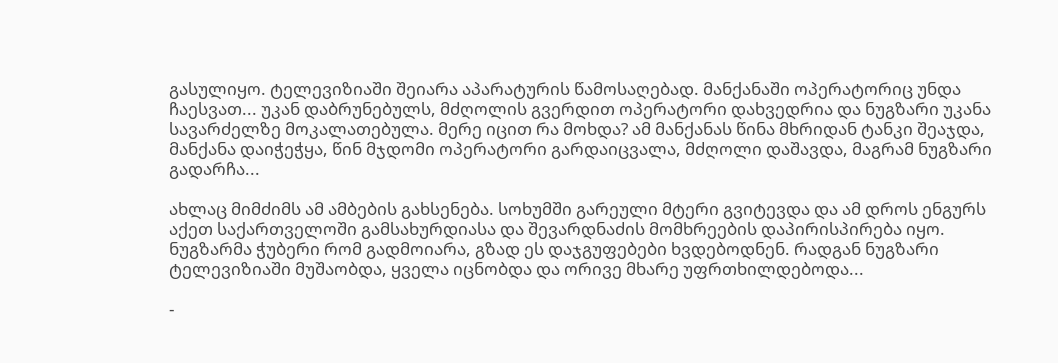გასულიყო. ტელევიზიაში შეიარა აპარატურის წამოსაღებად. მანქანაში ოპერატორიც უნდა ჩაესვათ... უკან დაბრუნებულს, მძღოლის გვერდით ოპერატორი დახვედრია და ნუგზარი უკანა სავარძელზე მოკალათებულა. მერე იცით რა მოხდა? ამ მანქანას წინა მხრიდან ტანკი შეაჯდა, მანქანა დაიჭეჭყა, წინ მჯდომი ოპერატორი გარდაიცვალა, მძღოლი დაშავდა, მაგრამ ნუგზარი გადარჩა...

ახლაც მიმძიმს ამ ამბების გახსენება. სოხუმში გარეული მტერი გვიტევდა და ამ დროს ენგურს აქეთ საქართველოში გამსახურდიასა და შევარდნაძის მომხრეების დაპირისპირება იყო. ნუგზარმა ჭუბერი რომ გადმოიარა, გზად ეს დაჯგუფებები ხვდებოდნენ. რადგან ნუგზარი ტელევიზიაში მუშაობდა, ყველა იცნობდა და ორივე მხარე უფრთხილდებოდა...

-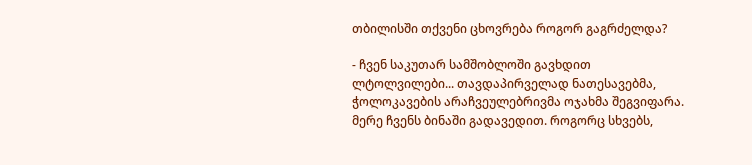თბილისში თქვენი ცხოვრება როგორ გაგრძელდა?

- ჩვენ საკუთარ სამშობლოში გავხდით ლტოლვილები... თავდაპირველად ნათესავებმა, ჭოლოკავების არაჩვეულებრივმა ოჯახმა შეგვიფარა. მერე ჩვენს ბინაში გადავედით. როგორც სხვებს,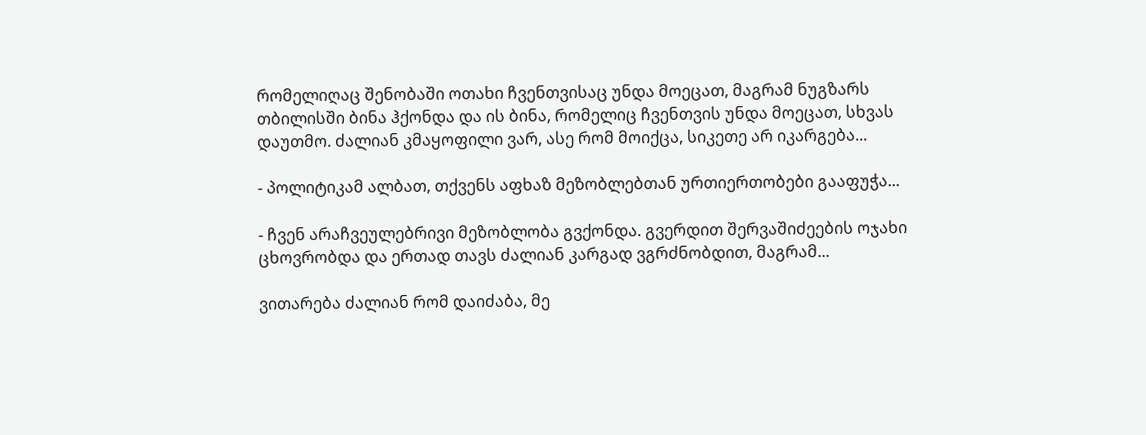რომელიღაც შენობაში ოთახი ჩვენთვისაც უნდა მოეცათ, მაგრამ ნუგზარს თბილისში ბინა ჰქონდა და ის ბინა, რომელიც ჩვენთვის უნდა მოეცათ, სხვას დაუთმო. ძალიან კმაყოფილი ვარ, ასე რომ მოიქცა, სიკეთე არ იკარგება...

- პოლიტიკამ ალბათ, თქვენს აფხაზ მეზობლებთან ურთიერთობები გააფუჭა...

- ჩვენ არაჩვეულებრივი მეზობლობა გვქონდა. გვერდით შერვაშიძეების ოჯახი ცხოვრობდა და ერთად თავს ძალიან კარგად ვგრძნობდით, მაგრამ...

ვითარება ძალიან რომ დაიძაბა, მე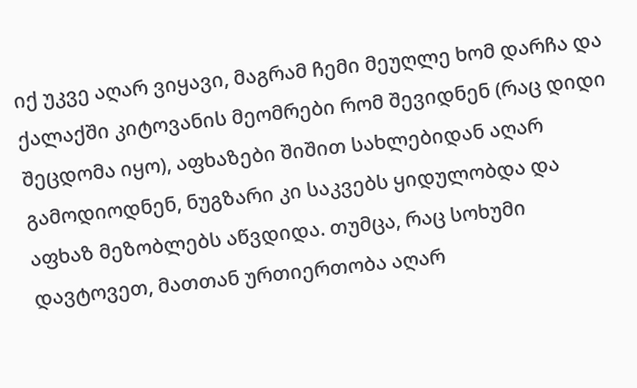იქ უკვე აღარ ვიყავი, მაგრამ ჩემი მეუღლე ხომ დარჩა და ქალაქში კიტოვანის მეომრები რომ შევიდნენ (რაც დიდი შეცდომა იყო), აფხაზები შიშით სახლებიდან აღარ გამოდიოდნენ, ნუგზარი კი საკვებს ყიდულობდა და აფხაზ მეზობლებს აწვდიდა. თუმცა, რაც სოხუმი დავტოვეთ, მათთან ურთიერთობა აღარ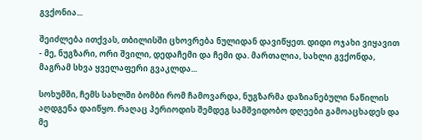გვქონია...

შეიძლება ითქვას, თბილისში ცხოვრება ნულიდან დავიწყეთ. დიდი ოჯახი ვიყავით - მე, ნუგზარი, ორი შვილი, დედაჩემი და ჩემი და. მართალია, სახლი გვქონდა, მაგრამ სხვა ყველაფერი გვაკლდა...

სოხუმში, ჩემს სახლში ბომბი რომ ჩამოვარდა, ნუგზარმა დაზიანებული ნაწილის აღდგენა დაიწყო. რაღაც პერიოდის შემდეგ სამშვიდობო დღეები გამოაცხადეს და მე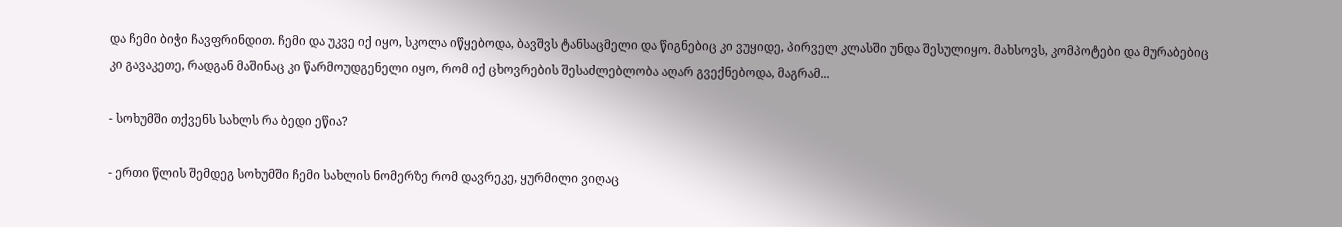და ჩემი ბიჭი ჩავფრინდით. ჩემი და უკვე იქ იყო, სკოლა იწყებოდა, ბავშვს ტანსაცმელი და წიგნებიც კი ვუყიდე, პირველ კლასში უნდა შესულიყო. მახსოვს, კომპოტები და მურაბებიც კი გავაკეთე, რადგან მაშინაც კი წარმოუდგენელი იყო, რომ იქ ცხოვრების შესაძლებლობა აღარ გვექნებოდა, მაგრამ...

- სოხუმში თქვენს სახლს რა ბედი ეწია?

- ერთი წლის შემდეგ სოხუმში ჩემი სახლის ნომერზე რომ დავრეკე, ყურმილი ვიღაც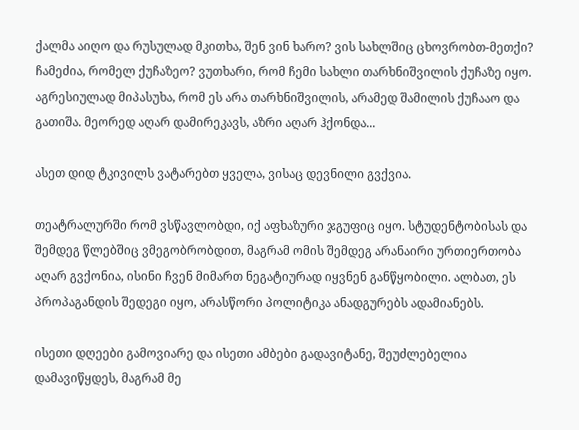ქალმა აიღო და რუსულად მკითხა, შენ ვინ ხარო? ვის სახლშიც ცხოვრობთ-მეთქი? ჩამეძია, რომელ ქუჩაზეო? ვუთხარი, რომ ჩემი სახლი თარხნიშვილის ქუჩაზე იყო. აგრესიულად მიპასუხა, რომ ეს არა თარხნიშვილის, არამედ შამილის ქუჩააო და გათიშა. მეორედ აღარ დამირეკავს, აზრი აღარ ჰქონდა...

ასეთ დიდ ტკივილს ვატარებთ ყველა, ვისაც დევნილი გვქვია.

თეატრალურში რომ ვსწავლობდი, იქ აფხაზური ჯგუფიც იყო. სტუდენტობისას და შემდეგ წლებშიც ვმეგობრობდით, მაგრამ ომის შემდეგ არანაირი ურთიერთობა აღარ გვქონია, ისინი ჩვენ მიმართ ნეგატიურად იყვნენ განწყობილი. ალბათ, ეს პროპაგანდის შედეგი იყო, არასწორი პოლიტიკა ანადგურებს ადამიანებს.

ისეთი დღეები გამოვიარე და ისეთი ამბები გადავიტანე, შეუძლებელია დამავიწყდეს, მაგრამ მე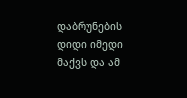დაბრუნების დიდი იმედი მაქვს და ამ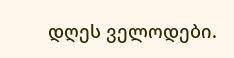დღეს ველოდები.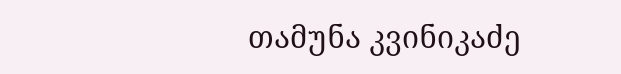თამუნა კვინიკაძე